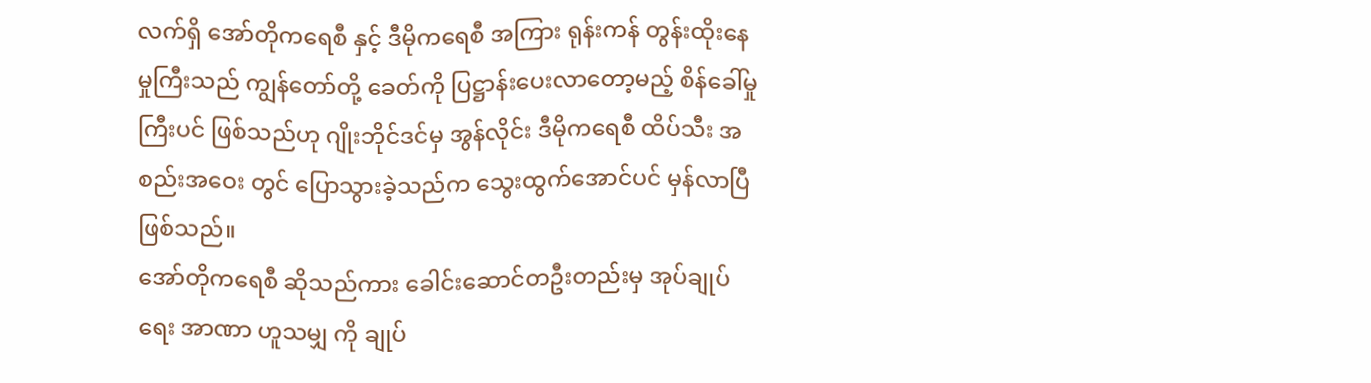လက်ရှိ အော်တိုကရေစီ နှင့် ဒီမိုကရေစီ အကြား ရုန်းကန် တွန်းထိုးနေမှုကြီးသည် ကျွန်တော်တို့ ခေတ်ကို ပြဋ္ဌာန်းပေးလာတော့မည့် စိန်ခေါ်မှုကြီးပင် ဖြစ်သည်ဟု ဂျိုးဘိုင်ဒင်မှ အွန်လိုင်း ဒီမိုကရေစီ ထိပ်သီး အစည်းအဝေး တွင် ပြောသွားခဲ့သည်က သွေးထွက်အောင်ပင် မှန်လာပြီ ဖြစ်သည်။
အော်တိုကရေစီ ဆိုသည်ကား ခေါင်းဆောင်တဦးတည်းမှ အုပ်ချုပ်ရေး အာဏာ ဟူသမျှ ကို ချုပ်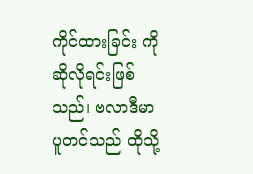ကိုင်ထားခြင်း ကို ဆိုလိုရင်းဖြစ်သည်၊ ဗလာဒီမာ ပူတင်သည် ထိုသို့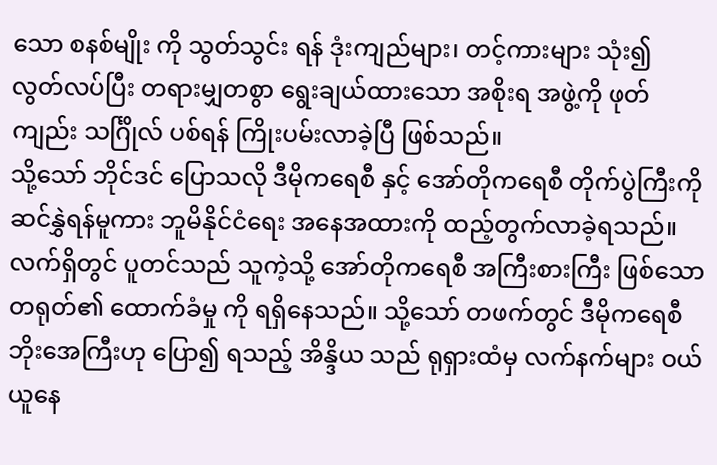သော စနစ်မျိုး ကို သွတ်သွင်း ရန် ဒုံးကျည်များ၊ တင့်ကားများ သုံး၍ လွတ်လပ်ပြီး တရားမျှတစွာ ရွေးချယ်ထားသော အစိုးရ အဖွဲ့ကို ဖုတ်ကျည်း သင်္ဂြိုလ် ပစ်ရန် ကြိုးပမ်းလာခဲ့ပြီ ဖြစ်သည်။
သို့သော် ဘိုင်ဒင် ပြောသလို ဒီမိုကရေစီ နှင့် အော်တိုကရေစီ တိုက်ပွဲကြီးကို ဆင်နွှဲရန်မူကား ဘူမိနိုင်ငံရေး အနေအထားကို ထည့်တွက်လာခဲ့ရသည်။
လက်ရှိတွင် ပူတင်သည် သူကဲ့သို့ အော်တိုကရေစီ အကြီးစားကြီး ဖြစ်သော တရုတ်၏ ထောက်ခံမှု ကို ရရှိနေသည်။ သို့သော် တဖက်တွင် ဒီမိုကရေစီ ဘိုးအေကြီးဟု ပြော၍ ရသည့် အိန္ဒိယ သည် ရုရှားထံမှ လက်နက်များ ဝယ်ယူနေ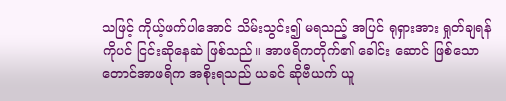သဖြင့် ကိုယ့်ဖက်ပါအောင် သိမ်းသွင်း၍ မရသည့် အပြင် ရုရှားအား ရှုတ်ချရန်ကိုပင် ငြင်းဆိုနေဆဲ ဖြစ်သည်။ အာဖရိကတိုက်၏ ခေါင်း ဆောင် ဖြစ်သော တောင်အာဖရိက အစိုးရသည် ယခင် ဆိုဗီယက် ယူ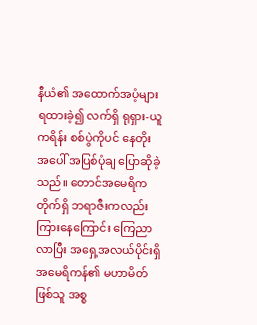နီယံ၏ အထောက်အပံ့များ ရထားခဲ့၍ လက်ရှိ ရုရှား-ယူကရိန်း စစ်ပွဲကိုပင် နေတိုး အပေါ် အပြစ်ပုံချ ပြောဆိုခဲ့သည်။ တောင်အမေရိကတိုက်ရှိ ဘရာဇီးကလည်း ကြားနေကြောင်း ကြေညာလာပြီး အရှေ့အလယ်ပိုင်းရှိ အမေရိကန်၏ မဟာမိတ် ဖြစ်သူ အစ္စ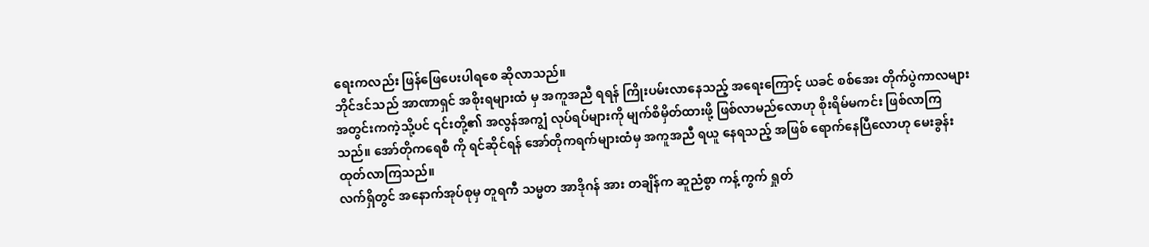ရေးကလည်း ဖြန်ဖြေပေးပါရစေ ဆိုလာသည်။
ဘိုင်ဒင်သည် အာဏာရှင် အစိုးရများထံ မှ အကူအညီ ရရန် ကြိုးပမ်းလာနေသည့် အရေးကြောင့် ယခင် စစ်အေး တိုက်ပွဲကာလများ အတွင်းကကဲ့သို့ပင် ၎င်းတို့၏ အလွန်အကျွံ လုပ်ရပ်များကို မျက်စိမှိတ်ထားဖို့ ဖြစ်လာမည်လောဟု စိုးရိမ်မကင်း ဖြစ်လာကြသည်။ အော်တိုကရေစီ ကို ရင်ဆိုင်ရန် အော်တိုကရက်များထံမှ အကူအညီ ရယူ နေရသည့် အဖြစ် ရောက်နေပြီလောဟု မေးခွန်းထုတ်လာကြသည်။
လက်ရှိတွင် အနောက်အုပ်စုမှ တူရကီ သမ္မတ အာဒိုဂန် အား တချိန်က ဆူညံစွာ ကန့်ကွက် ရှုတ်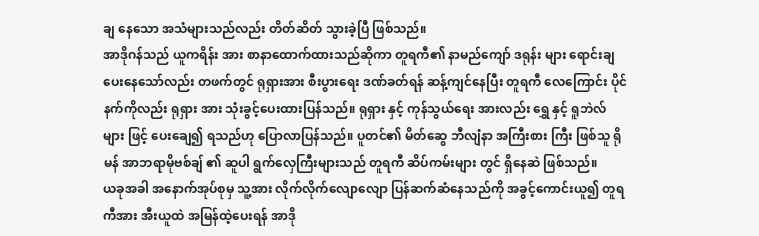ချ နေသော အသံများသည်လည်း တိတ်ဆိတ် သွားခဲ့ပြီ ဖြစ်သည်။
အာဒိုဂန်သည် ယူကရိန်း အား စာနာထောက်ထားသည်ဆိုကာ တူရကီ၏ နာမည်ကျော် ဒရုန်း များ ရောင်းချပေးနေသော်လည်း တဖက်တွင် ရုရှားအား စီးပွားရေး ဒဏ်ခတ်ရန် ဆန့်ကျင်နေပြီး တူရကီ လေကြောင်း ပိုင်နက်ကိုလည်း ရုရှား အား သုံးခွင့်ပေးထားပြန်သည်။ ရုရှား နှင့် ကုန်သွယ်ရေး အားလည်း ရွှေ နှင့် ရူဘဲလ် များ ဖြင့် ပေးချေ၍ ရသည်ဟု ပြောလာပြန်သည်။ ပူတင်၏ မိတ်ဆွေ ဘီလျံနာ အကြီးစား ကြီး ဖြစ်သူ ရိုမန် အာဘရာမိုဗစ်ချ် ၏ ဆူပါ ရွက်လှေကြီးများသည် တူရကီ ဆိပ်ကမ်းများ တွင် ရှိနေဆဲ ဖြစ်သည်။
ယခုအခါ အနောက်အုပ်စုမှ သူ့အား လိုက်လိုက်လျောလျော ပြန်ဆက်ဆံနေသည်ကို အခွင့်ကောင်းယူ၍ တူရကီအား အီးယူထဲ အမြန်ထဲ့ပေးရန် အာဒို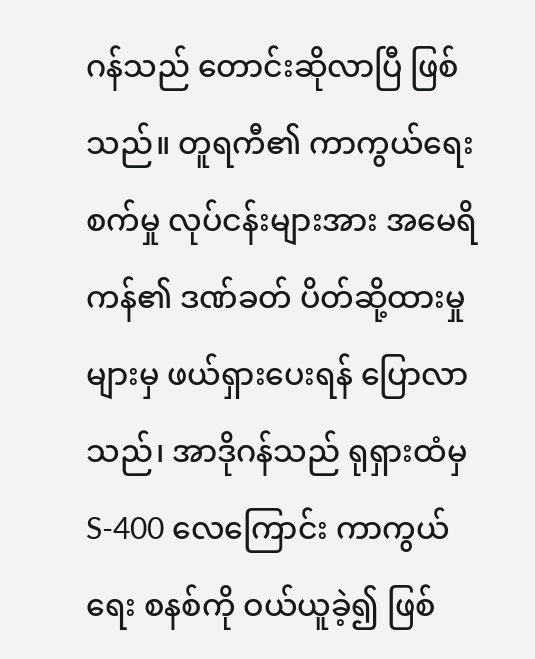ဂန်သည် တောင်းဆိုလာပြီ ဖြစ်သည်။ တူရကီ၏ ကာကွယ်ရေး စက်မှု လုပ်ငန်းများအား အမေရိကန်၏ ဒဏ်ခတ် ပိတ်ဆို့ထားမှုများမှ ဖယ်ရှားပေးရန် ပြောလာသည်၊ အာဒိုဂန်သည် ရုရှားထံမှ S-400 လေကြောင်း ကာကွယ်ရေး စနစ်ကို ဝယ်ယူခဲ့၍ ဖြစ်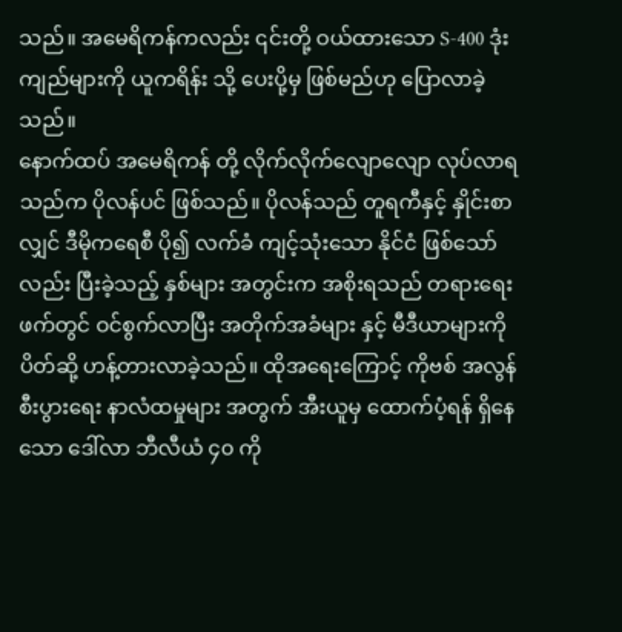သည်။ အမေရိကန်ကလည်း ၎င်းတို့ ဝယ်ထားသော S-400 ဒုံးကျည်များကို ယူကရိန်း သို့ ပေးပို့မှ ဖြစ်မည်ဟု ပြောလာခဲ့သည်။
နောက်ထပ် အမေရိကန် တို့ လိုက်လိုက်လျောလျော လုပ်လာရသည်က ပိုလန်ပင် ဖြစ်သည်။ ပိုလန်သည် တူရကီနှင့် နှိုင်းစာလျှင် ဒီမိုကရေစီ ပို၍ လက်ခံ ကျင့်သုံးသော နိုင်ငံ ဖြစ်သော်လည်း ပြီးခဲ့သည့် နှစ်များ အတွင်းက အစိုးရသည် တရားရေး ဖက်တွင် ဝင်စွက်လာပြီး အတိုက်အခံများ နှင့် မီဒီယာများကို ပိတ်ဆို့ ဟန့်တားလာခဲ့သည်။ ထိုအရေးကြောင့် ကိုဗစ် အလွန် စီးပွားရေး နာလံထမှုများ အတွက် အီးယူမှ ထောက်ပံ့ရန် ရှိနေသော ဒေါ်လာ ဘီလီယံ ၄၀ ကို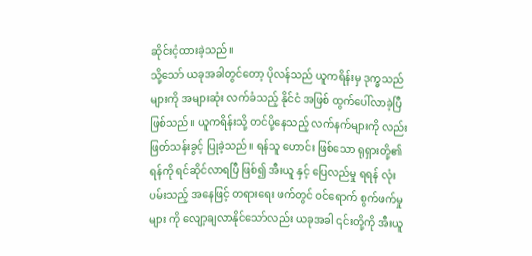ဆိုင်းငံ့ထားခဲ့သည်။
သို့သော် ယခုအခါတွင်တော့ ပိုလန်သည် ယူကရိန်းမှ ဒုက္ခသည်များကို အများဆုံး လက်ခံသည့် နိုင်ငံ အဖြစ် ထွက်ပေါ်လာခဲ့ပြီ ဖြစ်သည်။ ယူကရိန်းသို့ တင်ပို့နေသည့် လက်နက်များကို လည်း ဖြတ်သန်းခွင့် ပြုခဲ့သည်။ ရန်သူ ဟောင်း ဖြစ်သော ရုရှားတို့၏ ရန်ကို ရင်ဆိုင်လာရပြီ ဖြစ်၍ အီးယူ နှင့် ပြေလည်မှု ရရန် လုံးပမ်းသည့် အနေဖြင့် တရားရေး ဖက်တွင် ဝင်ရောက် စွက်ဖက်မှုများ ကို လျော့ချလာနိုင်သော်လည်း ယခုအခါ ၎င်းတို့ကို အီးယူ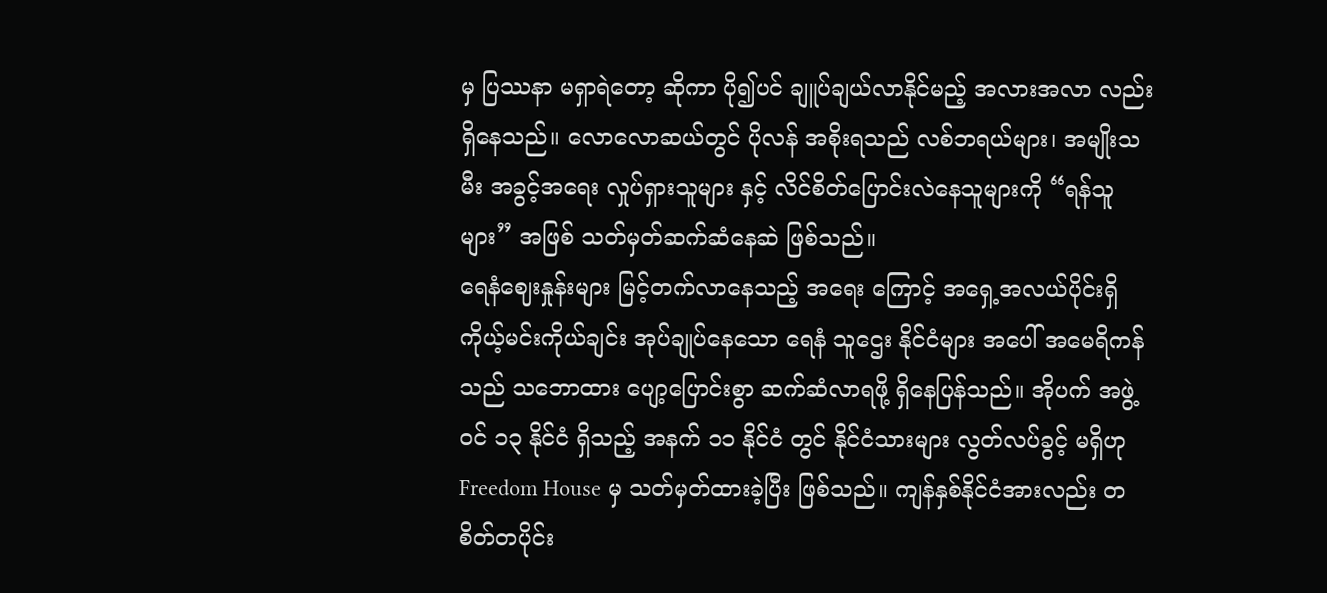မှ ပြဿနာ မရှာရဲတော့ ဆိုကာ ပို၍ပင် ချူပ်ချယ်လာနိုင်မည့် အလားအလာ လည်း ရှိနေသည်။ လောလောဆယ်တွင် ပိုလန် အစိုးရသည် လစ်ဘရယ်များ၊ အမျိုးသမီး အခွင့်အရေး လှုပ်ရှားသူများ နှင့် လိင်စိတ်ပြောင်းလဲနေသူများကို “ရန်သူများ” အဖြစ် သတ်မှတ်ဆက်ဆံနေဆဲ ဖြစ်သည်။
ရေနံဈေးနှုန်းများ မြင့်တက်လာနေသည့် အရေး ကြောင့် အရှေ့အလယ်ပိုင်းရှိ ကိုယ့်မင်းကိုယ်ချင်း အုပ်ချုပ်နေသော ရေနံ သူဌေး နိုင်ငံများ အပေါ် အမေရိကန်သည် သဘောထား ပျော့ပြောင်းစွာ ဆက်ဆံလာရဖို့ ရှိနေပြန်သည်။ အိုပက် အဖွဲ့ဝင် ၁၃ နိုင်ငံ ရှိသည့် အနက် ၁၁ နိုင်ငံ တွင် နိုင်ငံသားများ လွတ်လပ်ခွင့် မရှိဟု Freedom House မှ သတ်မှတ်ထားခဲ့ပြီး ဖြစ်သည်။ ကျန်နှစ်နိုင်ငံအားလည်း တစိတ်တပိုင်း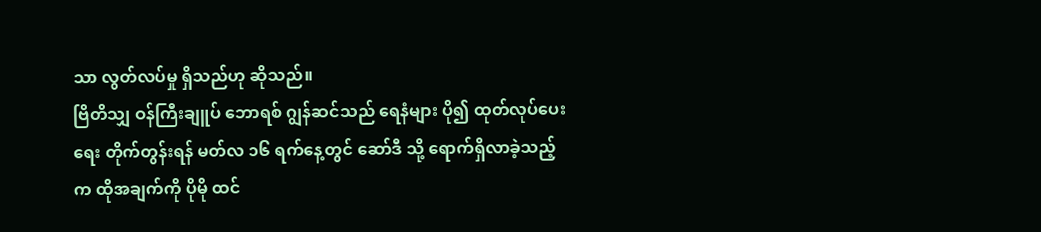သာ လွတ်လပ်မှု ရှိသည်ဟု ဆိုသည်။
ဗြိတိသျှ ဝန်ကြီးချူပ် ဘောရစ် ဂျွန်ဆင်သည် ရေနံများ ပို၍ ထုတ်လုပ်ပေးရေး တိုက်တွန်းရန် မတ်လ ၁၆ ရက်နေ့တွင် ဆော်ဒီ သို့ ရောက်ရှိလာခဲ့သည့် က ထိုအချက်ကို ပိုမို ထင်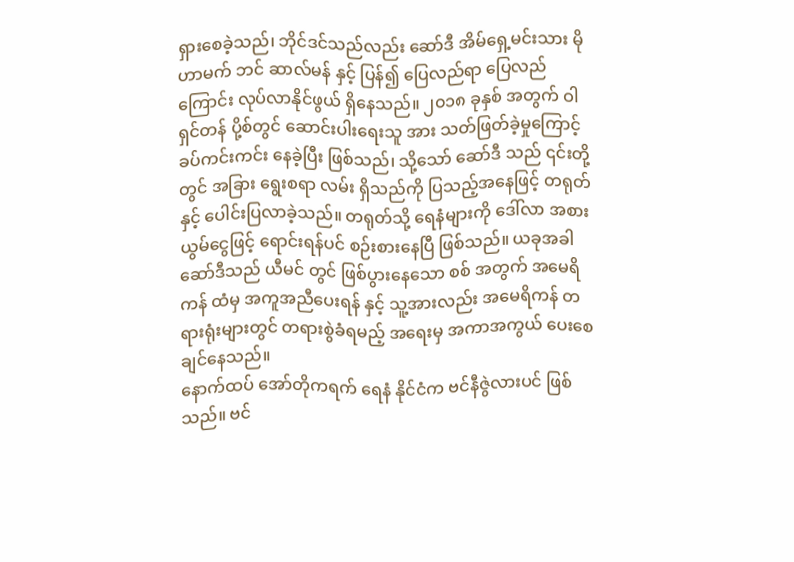ရှားစေခဲ့သည်၊ ဘိုင်ဒင်သည်လည်း ဆော်ဒီ အိမ်ရှေ့မင်းသား မိုဟာမက် ဘင် ဆာလ်မန် နှင့် ပြန်၍ ပြေလည်ရာ ပြေလည်ကြောင်း လုပ်လာနိုင်ဖွယ် ရှိနေသည်။ ၂၀၁၈ ခုနှစ် အတွက် ဝါရှင်တန် ပို့စ်တွင် ဆောင်းပါးရေးသူ အား သတ်ဖြတ်ခဲ့မှုကြောင့် ခပ်ကင်းကင်း နေခဲ့ပြီး ဖြစ်သည်၊ သို့သော် ဆော်ဒီ သည် ၎င်းတို့တွင် အခြား ရွေးစရာ လမ်း ရှိသည်ကို ပြသည့်အနေဖြင့် တရုတ် နှင့် ပေါင်းပြလာခဲ့သည်။ တရုတ်သို့ ရေနံများကို ဒေါ်လာ အစား ယွမ်ငွေဖြင့် ရောင်းရန်ပင် စဉ်းစားနေပြီ ဖြစ်သည်။ ယခုအခါ ဆော်ဒီသည် ယီမင် တွင် ဖြစ်ပွားနေသော စစ် အတွက် အမေရိကန် ထံမှ အကူအညီပေးရန် နှင့် သူ့အားလည်း အမေရိကန် တရားရုံးများတွင် တရားစွဲခံရမည့် အရေးမှ အကာအကွယ် ပေးစေချင်နေသည်။
နောက်ထပ် အော်တိုကရက် ရေနံ နိုင်ငံက ဗင်နီဇွဲလားပင် ဖြစ်သည်။ ဗင်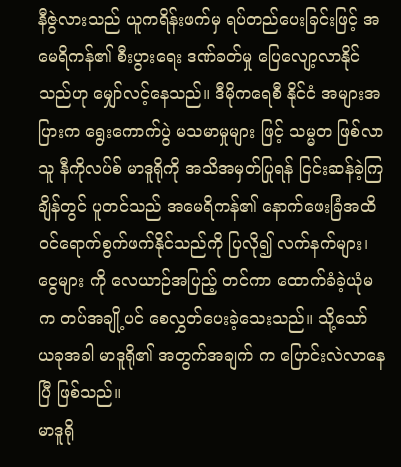နီဇွဲလားသည် ယူကရိန်းဖက်မှ ရပ်တည်ပေးခြင်းဖြင့် အမေရိကန်၏ စီးပွားရေး ဒဏ်ခတ်မှု ပြေလျော့လာနိုင်သည်ဟု မျှော်လင့်နေသည်။ ဒီမိုကရေစီ နိုင်ငံ အများအပြားက ရွေးကောက်ပွဲ မသမာမှုများ ဖြင့် သမ္မတ ဖြစ်လာသူ နီကိုလပ်စ် မာဒူရိုကို အသိအမှတ်ပြုရန် ငြင်းဆန်ခဲ့ကြချိန်တွင် ပူတင်သည် အမေရိကန်၏ နောက်ဖေးခြံအထိ ဝင်ရောက်စွက်ဖက်နိုင်သည်ကို ပြလို၍ လက်နက်များ၊ ငွေများ ကို လေယာဉ်အပြည့် တင်ကာ ထောက်ခံခဲ့ယုံမက တပ်အချို့ပင် စေလွှတ်ပေးခဲ့သေးသည်။ သို့သော် ယခုအခါ မာဒူရို၏ အတွက်အချက် က ပြောင်းလဲလာနေပြီ ဖြစ်သည်။
မာဒူရို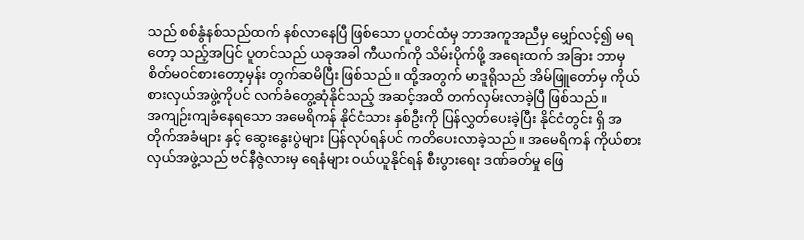သည် စစ်နွံနစ်သည်ထက် နစ်လာနေပြီ ဖြစ်သော ပူတင်ထံမှ ဘာအကူအညီမှ မျှော်လင့်၍ မရတော့ သည့်အပြင် ပူတင်သည် ယခုအခါ ကီယက်ကို သိမ်းပိုက်ဖို့ အရေးထက် အခြား ဘာမှ စိတ်မဝင်စားတော့မှန်း တွက်ဆမိပြီး ဖြစ်သည်။ ထို့အတွက် မာဒူရိုသည် အိမ်ဖြူတော်မှ ကိုယ်စားလှယ်အဖွဲ့ကိုပင် လက်ခံတွေ့ဆုံနိုင်သည့် အဆင့်အထိ တက်လှမ်းလာခဲ့ပြီ ဖြစ်သည်။
အကျဉ်းကျခံနေရသော အမေရိကန် နိုင်ငံသား နှစ်ဦးကို ပြန်လွှတ်ပေးခဲ့ပြီး နိုင်ငံတွင်း ရှိ အတိုက်အခံများ နှင့် ဆွေးနွေးပွဲများ ပြန်လုပ်ရန်ပင် ကတိပေးလာခဲ့သည်။ အမေရိကန် ကိုယ်စားလှယ်အဖွဲ့သည် ဗင်နီဇွဲလားမှ ရေနံများ ဝယ်ယူနိုင်ရန် စီးပွားရေး ဒဏ်ခတ်မှု ဖြေ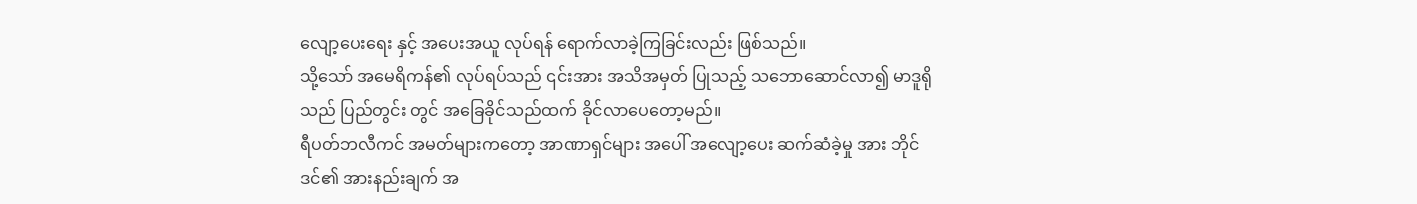လျော့ပေးရေး နှင့် အပေးအယူ လုပ်ရန် ရောက်လာခဲ့ကြခြင်းလည်း ဖြစ်သည်။
သို့သော် အမေရိကန်၏ လုပ်ရပ်သည် ၎င်းအား အသိအမှတ် ပြုသည့် သဘောဆောင်လာ၍ မာဒူရိုသည် ပြည်တွင်း တွင် အခြေခိုင်သည်ထက် ခိုင်လာပေတော့မည်။
ရီပတ်ဘလီကင် အမတ်များကတော့ အာဏာရှင်များ အပေါ် အလျော့ပေး ဆက်ဆံခဲ့မှု အား ဘိုင်ဒင်၏ အားနည်းချက် အ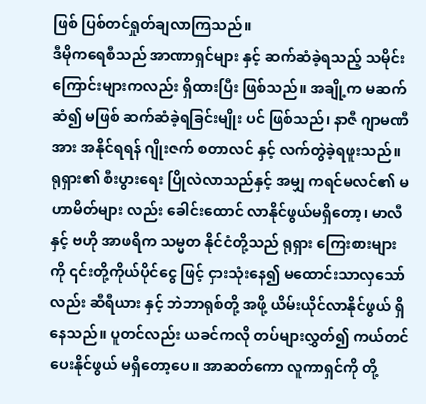ဖြစ် ပြစ်တင်ရှုတ်ချလာကြသည်။
ဒီမိုကရေစီသည် အာဏာရှင်များ နှင့် ဆက်ဆံခဲ့ရသည့် သမိုင်းကြောင်းများကလည်း ရှိထားပြီး ဖြစ်သည်။ အချို့က မဆက်ဆံ၍ မဖြစ် ဆက်ဆံခဲ့ရခြင်းမျိုး ပင် ဖြစ်သည်၊ နာဇီ ဂျာမဏီအား အနိုင်ရရန် ဂျိုးဇက် စတာလင် နှင့် လက်တွဲခဲ့ရဖူးသည်။
ရုရှား၏ စီးပွားရေး ပြိုလဲလာသည်နှင့် အမျှ ကရင်မလင်၏ မဟာမိတ်များ လည်း ခေါင်းထောင် လာနိုင်ဖွယ်မရှိတော့၊ မာလီ နှင့် ဗဟို အာဖရိက သမ္မတ နိုင်ငံတို့သည် ရုရှား ကြေးစားများ ကို ၎င်းတို့ကိုယ်ပိုင်ငွေ ဖြင့် ငှားသုံးနေ၍ မထောင်းသာလှသော်လည်း ဆီရီယား နှင့် ဘဲဘာရုစ်တို့ အဖို့ ယိမ်းယိုင်လာနိုင်ဖွယ် ရှိနေသည်။ ပူတင်လည်း ယခင်ကလို တပ်များလွှတ်၍ ကယ်တင်ပေးနိုင်ဖွယ် မရှိတော့ပေ။ အာဆတ်ကော လူကာရှင်ကို တို့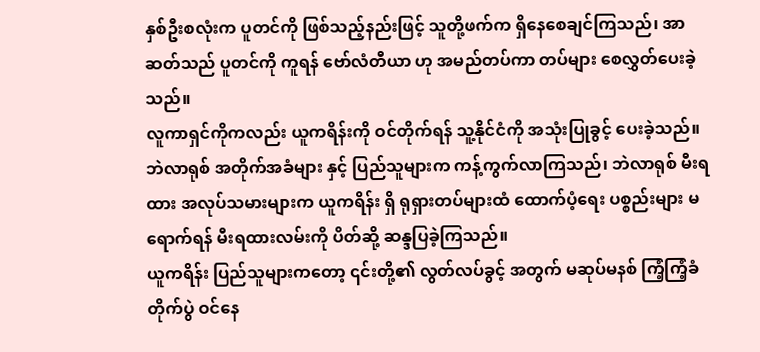နှစ်ဦးစလုံးက ပူတင်ကို ဖြစ်သည့်နည်းဖြင့် သူတို့ဖက်က ရှိနေစေချင်ကြသည်၊ အာဆတ်သည် ပူတင်ကို ကူရန် ဗော်လံတီယာ ဟု အမည်တပ်ကာ တပ်များ စေလွှတ်ပေးခဲ့သည်။
လူကာရှင်ကိုကလည်း ယူကရိန်းကို ဝင်တိုက်ရန် သူ့နိုင်ငံကို အသုံးပြုခွင့် ပေးခဲ့သည်။ ဘဲလာရုစ် အတိုက်အခံများ နှင့် ပြည်သူများက ကန့်ကွက်လာကြသည်၊ ဘဲလာရုစ် မီးရထား အလုပ်သမားများက ယူကရိန်း ရှိ ရုရှားတပ်များထံ ထောက်ပံ့ရေး ပစ္စည်းများ မရောက်ရန် မီးရထားလမ်းကို ပိတ်ဆို့ ဆန္ဒပြခဲ့ကြသည်။
ယူကရိန်း ပြည်သူများကတော့ ၎င်းတို့၏ လွတ်လပ်ခွင့် အတွက် မဆုပ်မနစ် ကြံ့ကြံ့ခံ တိုက်ပွဲ ဝင်နေ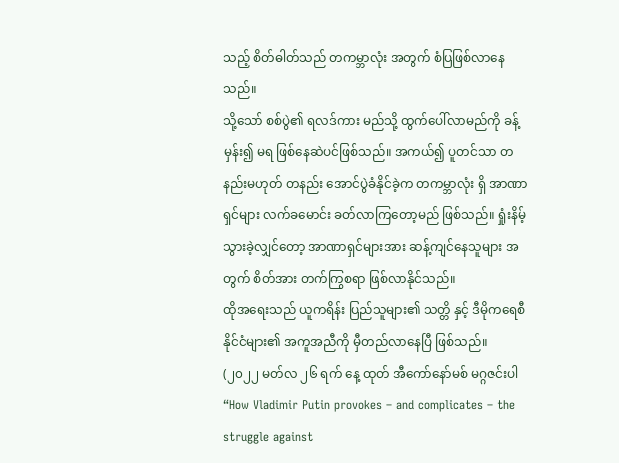သည့် စိတ်ဓါတ်သည် တကမ္ဘာလုံး အတွက် စံပြဖြစ်လာနေသည်။
သို့သော် စစ်ပွဲ၏ ရလဒ်ကား မည်သို့ ထွက်ပေါ်လာမည်ကို ခန့်မှန်း၍ မရ ဖြစ်နေဆဲပင်ဖြစ်သည်။ အကယ်၍ ပူတင်သာ တနည်းမဟုတ် တနည်း အောင်ပွဲခံနိုင်ခဲ့က တကမ္ဘာလုံး ရှိ အာဏာရှင်များ လက်ခမောင်း ခတ်လာကြတော့မည် ဖြစ်သည်။ ရှုံးနိမ့်သွားခဲ့လျှင်တော့ အာဏာရှင်များအား ဆန့်ကျင်နေသူများ အတွက် စိတ်အား တက်ကြွစရာ ဖြစ်လာနိုင်သည်။
ထိုအရေးသည် ယူကရိန်း ပြည်သူများ၏ သတ္တိ နှင့် ဒီမိုကရေစီ နိုင်ငံများ၏ အကူအညီကို မှီတည်လာနေပြီ ဖြစ်သည်။
(၂၀၂၂ မတ်လ ၂၆ ရက် နေ့ ထုတ် အီကော်နော်မစ် မဂ္ဂဇင်းပါ “How Vladimir Putin provokes – and complicates – the struggle against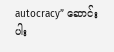autocracy” ဆောင်းပါး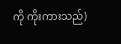ကို ကိုးကားသည်)